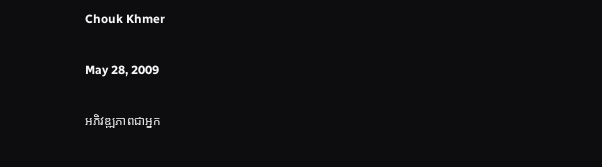Chouk Khmer

May 28, 2009

អភិវឌ្ឍភាពជាអ្នក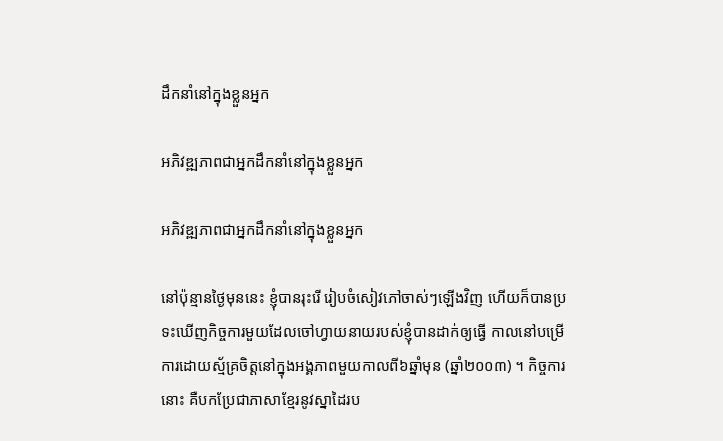ដឹកនាំនៅក្នុងខ្លួនអ្នក

អភិវឌ្ឍភាពជាអ្នកដឹកនាំនៅក្នុងខ្លួនអ្នក

អភិវឌ្ឍភាពជាអ្នកដឹកនាំនៅក្នុងខ្លួនអ្នក

នៅប៉ុន្មានថ្ងៃមុននេះ ខ្ញុំបានរុះរើ រៀបចំសៀវភៅចាស់ៗឡើងវិញ ហើយក៏បានប្រទះឃើញកិច្ចការមួយដែលចៅហ្វាយនាយរបស់ខ្ញុំបានដាក់ឲ្យធ្វើ កាលនៅបម្រើការដោយស្ម័គ្រចិត្តនៅក្នុងអង្គភាពមួយកាលពី៦ឆ្នាំមុន (ឆ្នាំ២០០៣) ។ កិច្ចការនោះ គឺបកប្រែជាភាសាខ្មែរនូវស្នាដៃរប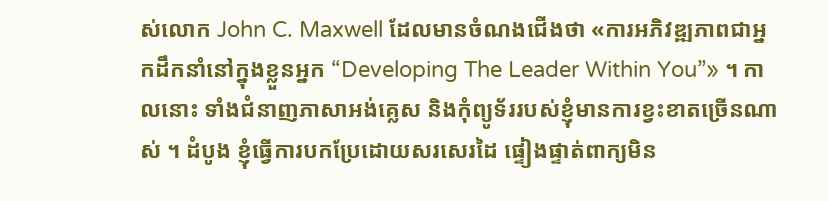ស់លោក John C. Maxwell ដែលមានចំណងជើងថា «ការអភិវឌ្ឍភាពជាអ្នកដឹកនាំនៅក្នុងខ្លួនអ្នក “Developing The Leader Within You”» ។ កាលនោះ ទាំងជំនាញភាសាអង់គ្លេស និងកុំព្យូទ័ររបស់ខ្ញុំមានការខ្វះខាតច្រើនណាស់ ។ ដំបូង ខ្ញុំធ្វើការបកប្រែដោយសរសេរដៃ ផ្ទៀងផ្ទាត់ពាក្យមិន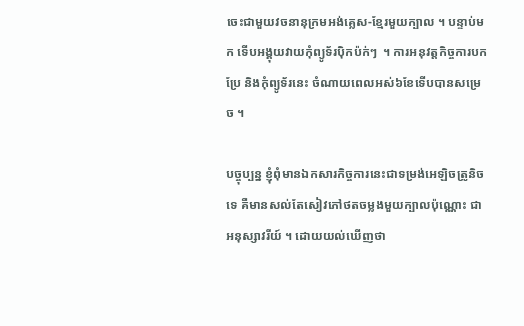ចេះជាមួយវចនានុក្រមអង់គ្លេស‑ខ្មែរមួយក្បាល ។ បន្ទាប់មក ទើបអង្គុយវាយកុំព្យូទ័រប៉ិកប៉ក់ៗ  ។ ការអនុវត្តកិច្ចការបកប្រែ និងកុំព្យូទ័រនេះ ចំណាយពេលអស់៦ខែទើបបានសម្រេច ។

បច្ចុប្បន្ន ខ្ញុំពុំមានឯកសារកិច្ចការនេះជាទម្រង់អេឡិចត្រូនិចទេ គឺមានសល់តែសៀវភៅថតចម្លងមួយក្បាលប៉ុណ្ណោះ ជាអនុស្សាវរីយ៍ ។ ដោយយល់ឃើញថា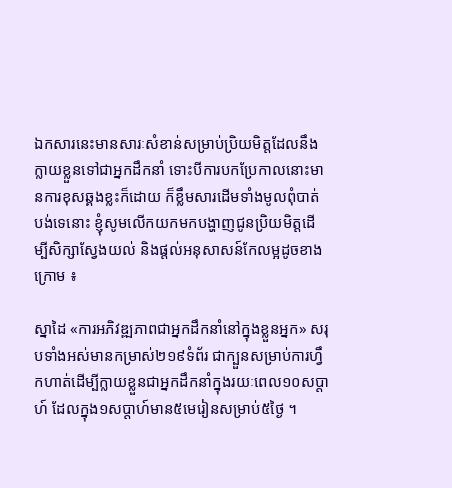ឯកសារនេះមានសារៈសំខាន់សម្រាប់ប្រិយមិត្តដែលនឹងក្លាយខ្លួនទៅជាអ្នកដឹកនាំ ទោះបីការបកប្រែកាលនោះមានការខុសឆ្គងខ្លះក៏ដោយ ក៏ខ្លឹមសារដើមទាំងមូលពុំបាត់បង់ទេនោះ ខ្ញុំសូមលើកយកមកបង្ហាញជូនប្រិយមិត្តដើម្បីសិក្សាស្វែងយល់ និងផ្ដល់អនុសាសន៍កែលម្អដូចខាងក្រោម ៖

ស្នាដៃ «ការអភិវឌ្ឍភាពជាអ្នកដឹកនាំនៅក្នុងខ្លួនអ្នក» សរុបទាំងអស់មានកម្រាស់២១៩ទំព័រ ជាក្បួនសម្រាប់ការហ្វឹកហាត់ដើម្បីក្លាយខ្លួនជាអ្នកដឹកនាំក្នុងរយៈពេល១០សប្ដាហ៍ ដែលក្នុង១សប្ដាហ៍មាន៥មេរៀនសម្រាប់៥ថ្ងៃ ។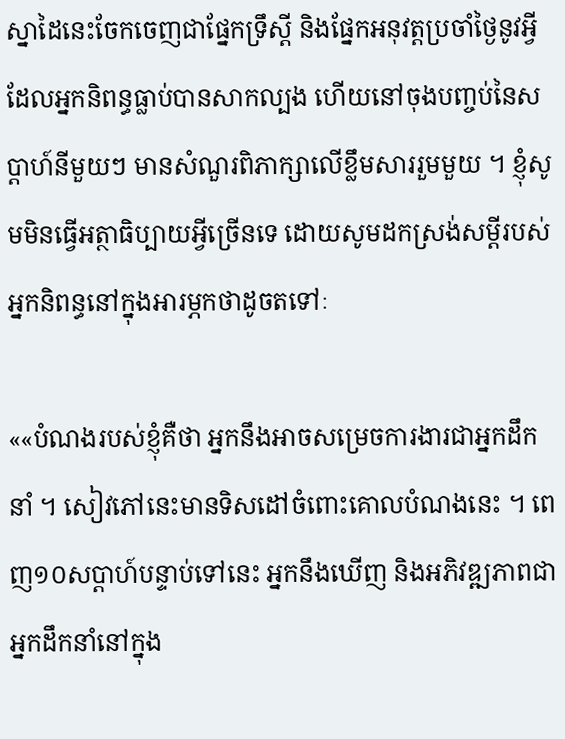ស្នាដៃនេះចែកចេញជាផ្នែកទ្រឹស្ដី និងផ្នែកអនុវត្តប្រចាំថ្ងៃនូវអ្វីដែលអ្នកនិពន្ធធ្លាប់បានសាកល្បង ហើយនៅចុងបញ្ចប់នៃសប្ដាហ៍នីមួយៗ មានសំណួរពិភាក្សាលើខ្លឹមសាររួមមួយ ។ ខ្ញុំសូមមិនធ្វើអត្ថាធិប្បាយអ្វីច្រើនទេ ដោយសូមដកស្រង់សម្ដីរបស់អ្នកនិពន្ធនៅក្នុងអារម្ភកថាដូចតទៅៈ

««បំណងរបស់ខ្ញុំគឺថា អ្នកនឹងអាចសម្រេចការងារជាអ្នកដឹកនាំ ។ សៀវភៅនេះមានទិសដៅចំពោះគោលបំណងនេះ ។ ពេញ១០សប្ដាហ៍បន្ទាប់ទៅនេះ អ្នកនឹងឃើញ និងអភិវឌ្ឍភាពជាអ្នកដឹកនាំនៅក្នុង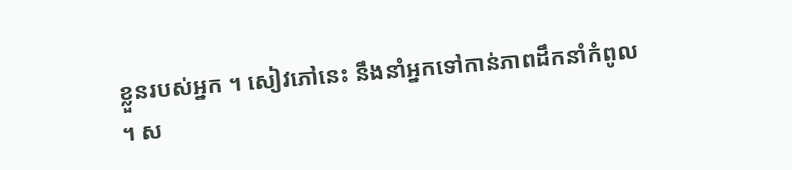ខ្លួនរបស់អ្នក ។ សៀវភៅនេះ នឹងនាំអ្នកទៅកាន់ភាពដឹកនាំកំពូល ។ ស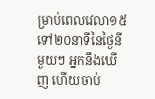ម្រាប់ពេលវេលា១៥ទៅ២០នាទីនៃថ្ងៃនីមួយៗ អ្នកនឹងឃើញ ហើយចាប់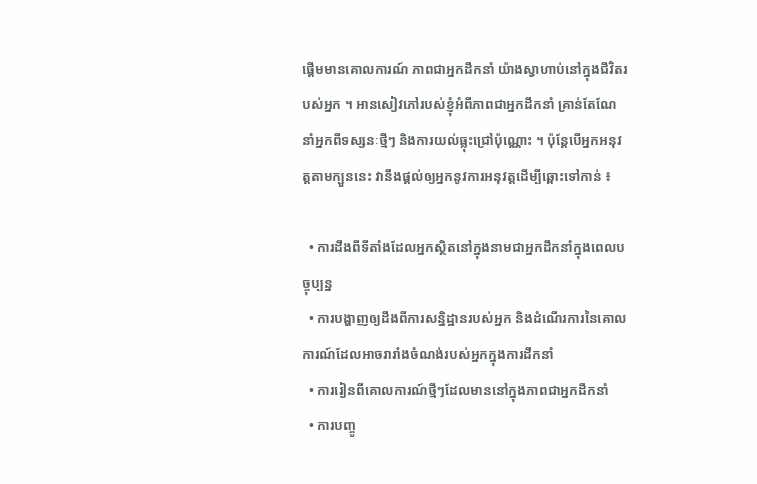ផ្ដើមមានគោលការណ៍ ភាពជាអ្នកដឹកនាំ យ៉ាងស្វាហាប់នៅក្នុងជីវិតរបស់អ្នក ។ អានសៀវភៅរបស់ខ្ញុំអំពីភាពជាអ្នកដឹកនាំ គ្រាន់តែណែនាំអ្នកពីទស្សនៈថ្មីៗ និងការយល់ធ្លុះជ្រៅប៉ុណ្ណោះ ។ ប៉ុន្តែបើអ្នកអនុវត្តតាមក្បួននេះ វានឹងផ្ដល់ឲ្យអ្នកនូវការអនុវត្តដើម្បីឆ្ពោះទៅកាន់ ៖

  • ការដឹងពីទីតាំងដែលអ្នកស្ថិតនៅក្នុងនាមជាអ្នកដឹកនាំក្នុងពេលបច្ចុប្បន្ន
  • ការបង្ហាញឲ្យដឹងពីការសន្និដ្ឋានរបស់អ្នក និងដំណើរការនៃគោលការណ៍ដែលអាចរារាំងចំណង់របស់អ្នកក្នុងការដឹកនាំ
  • ការរៀនពីគោលការណ៍ថ្មីៗដែលមាននៅក្នុងភាពជាអ្នកដឹកនាំ
  • ការបញ្ចូ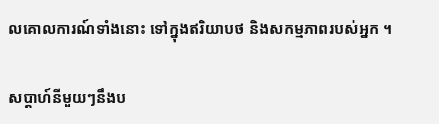លគោលការណ៍ទាំងនោះ ទៅក្នុងឥរិយាបថ និងសកម្មភាពរបស់អ្នក ។

សប្ដាហ៍នីមួយៗនឹងប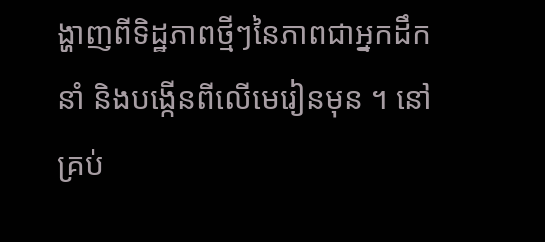ង្ហាញពីទិដ្ឋភាពថ្មីៗនៃភាពជាអ្នកដឹកនាំ និងបង្កើនពីលើមេរៀនមុន ។ នៅគ្រប់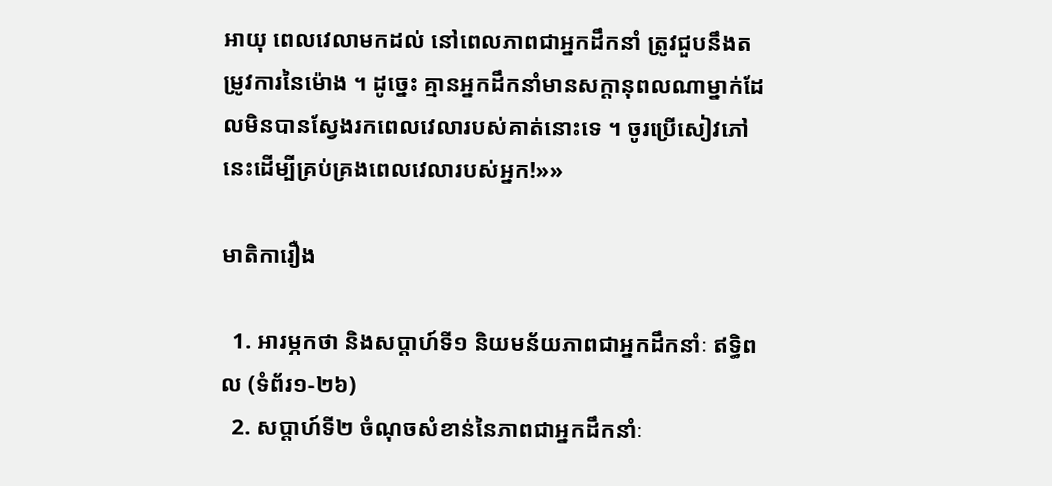អាយុ ពេលវេលាមកដល់ នៅពេលភាពជាអ្នកដឹកនាំ ត្រូវជួបនឹងតម្រូវការនៃម៉ោង ។ ដូច្នេះ គ្មានអ្នកដឹកនាំមានសក្ដានុពលណាម្នាក់ដែលមិនបានស្វែងរកពេលវេលារបស់គាត់នោះទេ ។ ចូរប្រើសៀវភៅនេះដើម្បីគ្រប់គ្រងពេលវេលារបស់អ្នក!»»

មាតិការឿង

  1. អារម្ភកថា និងសប្ដាហ៍ទី១ និយមន័យភាពជាអ្នកដឹកនាំៈ ឥទ្ធិពល (ទំព័រ១‑២៦)
  2. សប្ដាហ៍ទី២ ចំណុចសំខាន់នៃភាពជាអ្នកដឹកនាំៈ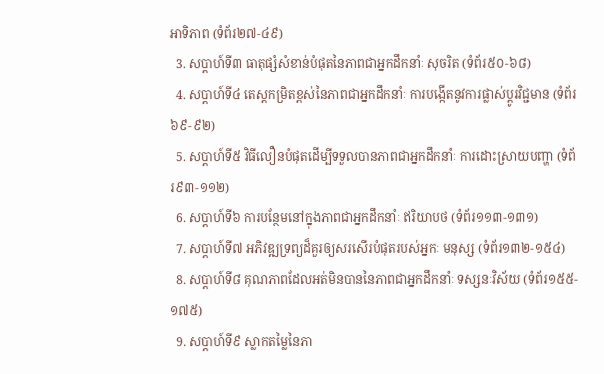អាទិភាព (ទំព័រ២៧‑៤៩)
  3. សប្ដាហ៍ទី៣ ធាតុផ្សំសំខាន់បំផុតនៃភាពជាអ្នកដឹកនាំៈ សុចរិត (ទំព័រ៥០‑៦៨)
  4. សប្ដាហ៍ទី៤ តេស្តកម្រិតខ្ពស់នៃភាពជាអ្នកដឹកនាំៈ ការបង្កើតនូវការផ្លាស់ប្ដូរវិជ្ជមាន (ទំព័រ៦៩‑៩២)
  5. សប្ដាហ៍ទី៥ វិធីលឿនបំផុតដើម្បីទទួលបានភាពជាអ្នកដឹកនាំៈ ការដោះស្រាយបញ្ហា (ទំព័រ៩៣‑១១២)
  6. សប្ដាហ៍ទី៦ ការបន្ថែមនៅក្នុងភាពជាអ្នកដឹកនាំៈ ឥរិយាបថ (ទំព័រ១១៣‑១៣១)
  7. សប្ដាហ៍ទី៧ អភិវឌ្ឍទ្រព្យដ៏គួរឲ្យសរសើរបំផុតរបស់អ្នកៈ មនុស្ស (ទំព័រ១៣២‑១៥៤)
  8. សប្ដាហ៍ទី៨ គុណភាពដែលអត់មិនបាននៃភាពជាអ្នកដឹកនាំៈ ទស្សនៈវិស័យ (ទំព័រ១៥៥‑១៧៥)
  9. សប្ដាហ៍ទី៩ ស្លាកតម្លៃនៃភា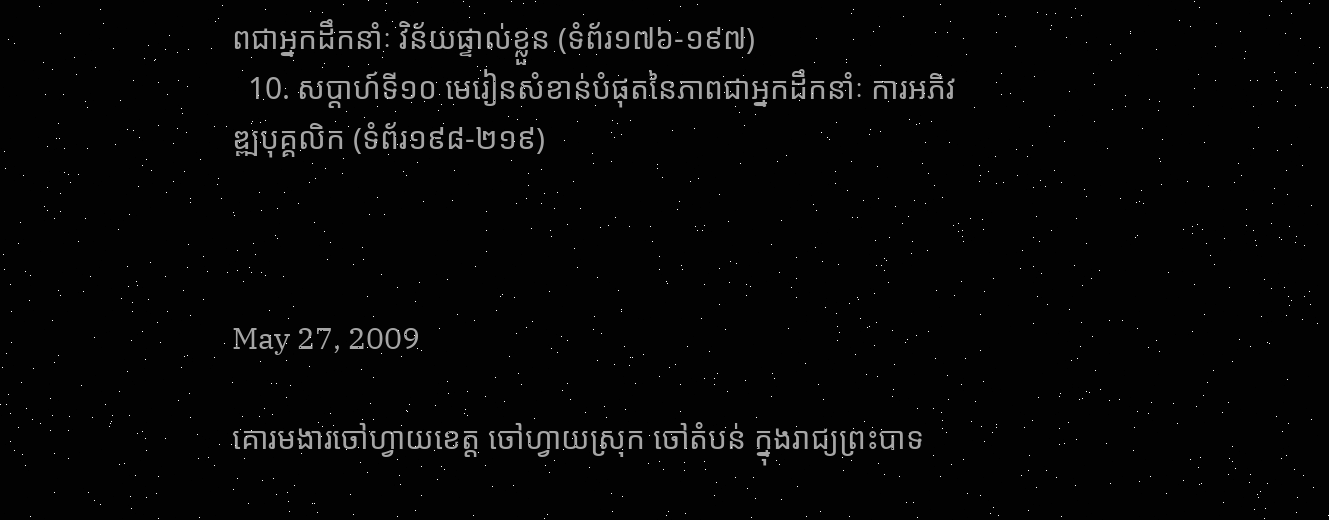ពជាអ្នកដឹកនាំៈ វិន័យផ្ទាល់ខ្លួន (ទំព័រ១៧៦‑១៩៧)
  10. សប្ដាហ៍ទី១០ មេរៀនសំខាន់បំផុតនៃភាពជាអ្នកដឹកនាំៈ ការអភិវឌ្ឍបុគ្គលិក (ទំព័រ១៩៨‑២១៩)



May 27, 2009

គោរមងារចៅហ្វាយខេត្ត ចៅហ្វាយស្រុក ចៅតំបន់ ក្នុងរាជ្យព្រះបាទ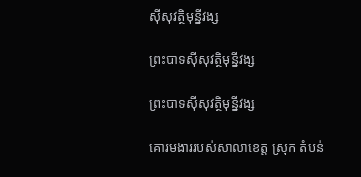ស៊ីសុវត្ថិមុន្នីវង្ស

ព្រះបាទស៊ីសុវត្ថិមុន្នីវង្ស

ព្រះបាទស៊ីសុវត្ថិមុន្នីវង្ស

គោរមងាររបស់សាលាខេត្ត ស្រុក តំបន់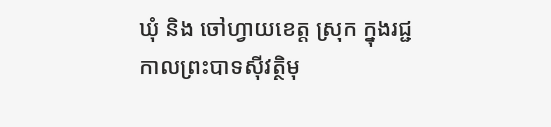ឃុំ និង ចៅហ្វាយខេត្ត ស្រុក ក្នុងរជ្ជកាលព្រះបាទស៊ីវត្ថិមុ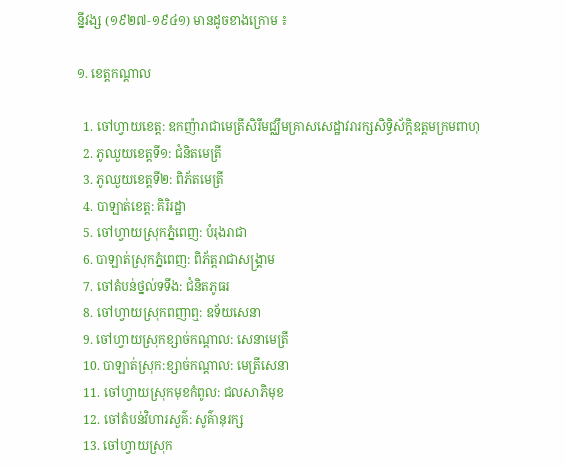ន្នីវង្ស (១៩២៧‑១៩៤១) មានដូចខាងក្រោម ៖

១. ខេត្តកណ្ដាល

  1. ចៅហ្វាយខេត្ត: ឧកញ៉ារាជាមេត្រីសិរីមជ្ឈឹមគ្រាសសេដ្ឋាវរារក្សសិទ្ធិស័ក្តិឧត្ដមក្រមពាហុ
  2. ភូឈួយខេត្តទី១: ជំនិតមេត្រី
  3. ភូឈួយខេត្តទី២: ពិភ័តមេត្រី
  4. បាឡាត់ខេត្ត: គិរិរដ្ឋា
  5. ចៅហ្វាយស្រុកភ្នំពេញ: បំរុងរាជា
  6. បាឡាត់ស្រុកភ្នំពេញ: ពិភ័ត្តរាជាសង្គ្រាម
  7. ចៅតំបន់ថ្នល់ទទឹង: ជំនិតភូធរ
  8. ចៅហ្វាយស្រុកពញាឮ: ឧទ័យសេនា
  9. ចៅហ្វាយស្រុកខ្សាច់កណ្ដាល: សេនាមេត្រី
  10. បាឡាត់ស្រុក:ខ្សាច់កណ្ដាល: មេត្រីសេនា
  11. ចៅហ្វាយស្រុកមុខកំពូល: ជលសាភិមុខ
  12. ចៅតំបន់វិហារសួគ៌: សូគ៌ានុរក្ស
  13. ចៅហ្វាយស្រុក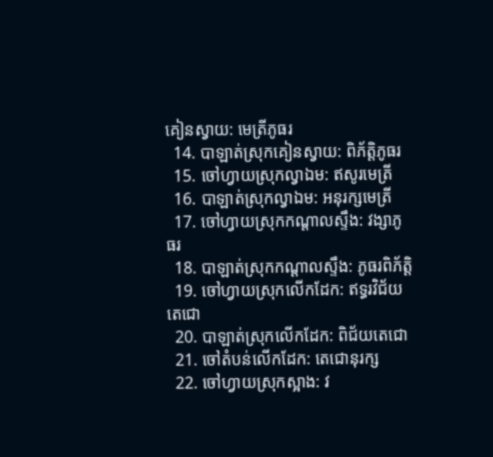គៀនស្វាយ: មេត្រីភូធរ
  14. បាឡាត់ស្រុកគៀនស្វាយ: ពិភ័ត្តិភូធរ
  15. ចៅហ្វាយស្រុកល្វាឯម: ឥសូរមេត្រី
  16. បាឡាត់ស្រុកល្វាឯម: អនុរក្សមេត្រី
  17. ចៅហ្វាយស្រុកកណ្ដាលស្ទឹង: វង្សាភូធរ
  18. បាឡាត់ស្រុកកណ្ដាលស្ទឹង: ភូធរពិភ័ត្តិ
  19. ចៅហ្វាយស្រុកលើកដែក: ឥទ្ធរវិជ័យតេជោ
  20. បាឡាត់ស្រុកលើកដែក: ពិជ័យតេជោ
  21. ចៅតំបន់លើកដែក: តេជោនុរក្ស
  22. ចៅហ្វាយស្រុកស្អាង: វ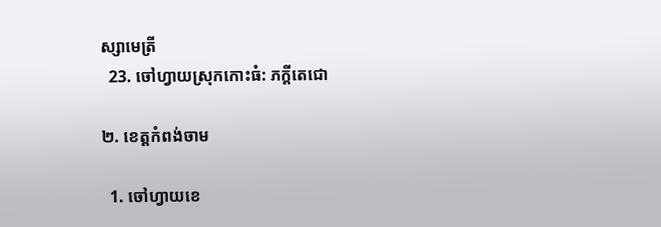ស្សាមេត្រី
  23. ចៅហ្វាយស្រុកកោះធំ: ភក្ដីតេជោ

២. ខេត្តកំពង់ចាម

  1. ចៅហ្វាយខេ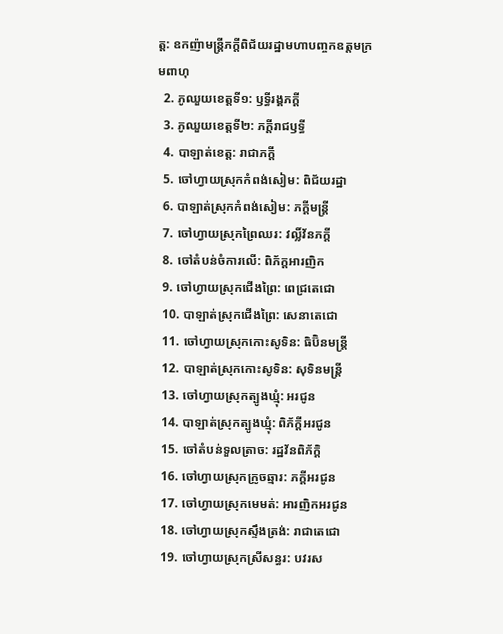ត្ត: ឧកញ៉ាមន្ត្រីភក្ដីពិជ័យរដ្ឋាមហាបញ្ចកឧត្ដមក្រមពាហុ
  2. ភូឈួយខេត្តទី១: ឫទ្ធីរង្គភក្ដី
  3. ភូឈួយខេត្តទី២: ភក្ដីរាជឫទ្ធី
  4. បាឡាត់ខេត្ត: រាជាភក្ដី
  5. ចៅហ្វាយស្រុកកំពង់សៀម: ពិជ័យរដ្ឋា
  6. បាឡាត់ស្រុកកំពង់សៀម: ភក្ដីមន្ត្រី
  7. ចៅហ្វាយស្រុកព្រៃឈរ: វល្លិ៍វ័នភក្ដី
  8. ចៅតំបន់ចំការលើ: ពិភ័ក្តអារញិក
  9. ចៅហ្វាយស្រុកជើងព្រៃ: ពេជ្រតេជោ
  10. បាឡាត់ស្រុកជើងព្រៃ: សេនាតេជោ
  11. ចៅហ្វាយស្រុកកោះសូទិន: ធិប៊ិនមន្ត្រី
  12. បាឡាត់ស្រុកកោះសូទិន: សុទិនមន្ត្រី
  13. ចៅហ្វាយស្រុកត្បូងឃ្មុំ: អរជូន
  14. បាឡាត់ស្រុកត្បូងឃ្មុំ: ពិភ័ក្ដីអរជូន
  15. ចៅតំបន់ទួលត្រាច: រដ្ឋវ័នពិភ័ក្ដិ
  16. ចៅហ្វាយស្រុកក្រូចឆ្មារ: ភក្ដីអរជូន
  17. ចៅហ្វាយស្រុកមេមត់: អារញិកអរជូន
  18. ចៅហ្វាយស្រុកស្ទឹងត្រង់: រាជាតេជោ
  19. ចៅហ្វាយស្រុកស្រីសន្ធរ: បវរស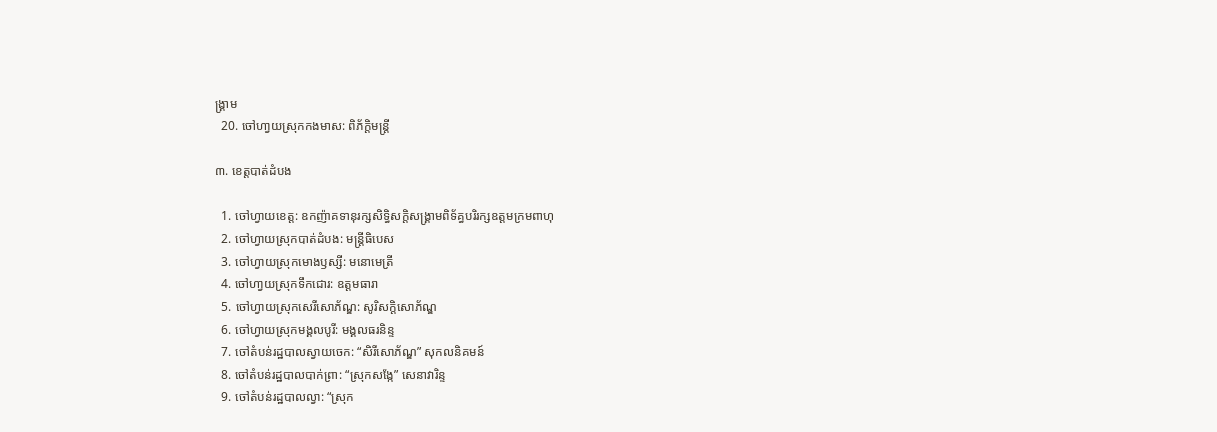ង្គ្រាម
  20. ចៅហា្វយស្រុកកងមាស: ពិភ័ក្ដិមន្ត្រី

៣. ខេត្តបាត់ដំបង

  1. ចៅហ្វាយខេត្ត: ឧកញ៉ាគទានុរក្សសិទ្ធិសក្តិសង្គ្រាមពិទ័គ្ធបរិរក្សឧត្ដមក្រមពាហុ
  2. ចៅហ្វាយស្រុកបាត់ដំបង: មន្ត្រីធិបេស
  3. ចៅហ្វាយស្រុកមោងឫស្សី: មនោមេត្រី
  4. ចៅហា្វយស្រុកទឹកជោរ: ឧត្ដមធារា
  5. ចៅហ្វាយស្រុកសេរីសោភ័ណ្ឌ: សូរិសក្តិសោភ័ណ្ឌ
  6. ចៅហ្វាយស្រុកមង្គលបូរី: មង្គលធរនិន្ទ
  7. ចៅតំបន់រដ្ឋបាលស្វាយចេក: “សិរីសោភ័ណ្ឌ” សុកលនិគមន៍
  8. ចៅតំបន់រដ្ឋបាលបាក់ព្រា: “ស្រុកសង្កែ” សេនាវារិន្ទ
  9. ចៅតំបន់រដ្ឋបាលល្វា: “ស្រុក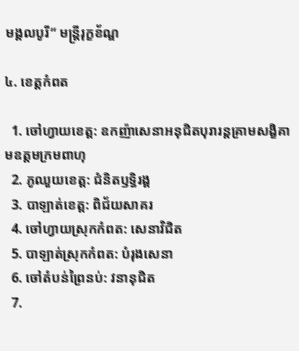មង្គលបូរី” មន្ត្រីរុក្ខខ័ណ្ឌ

៤. ខេត្តកំពត

  1. ចៅហ្វាយខេត្ត: ឧកញ៉ាសេនាអនុជិតបុរារន្តគ្រាមសងិ្ខគាមឧត្ដមក្រមពាហុ
  2. ភូឈួយខេត្ត: ជំនិតឫទ្ធិរង្គ
  3. បាឡាត់ខេត្ត: ពិជ័យសាគរ
  4. ចៅហ្វាយស្រុកកំពត: សេនាវិជិត
  5. បាឡាត់ស្រុកកំពត: បំរុងសេនា
  6. ចៅតំបន់ព្រៃនប់: វនានុជិត
  7.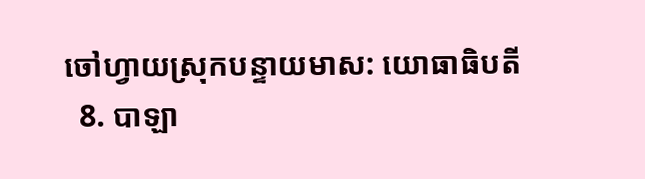ចៅហ្វាយស្រុកបន្ទាយមាស: យោធាធិបតី
  8. បាឡា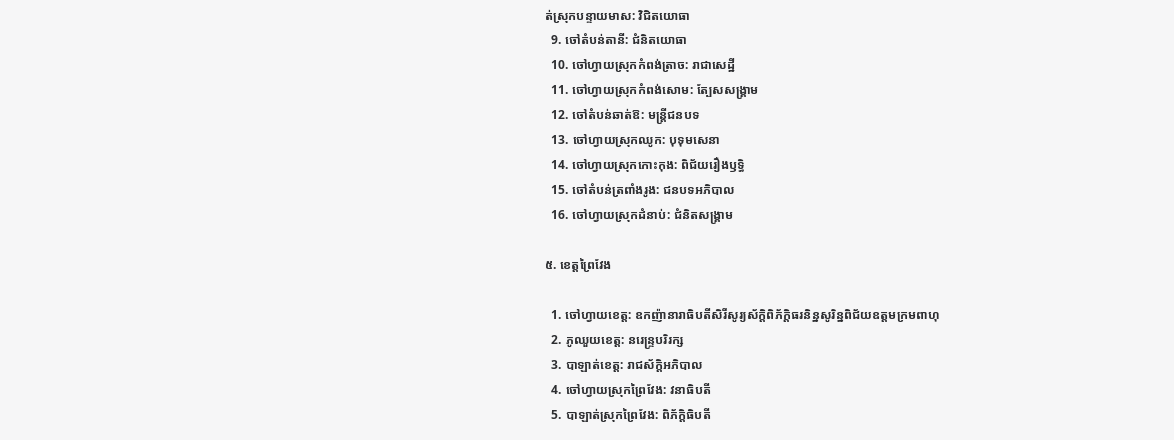ត់ស្រុកបន្ទាយមាស: វិជិតយោធា
  9. ចៅតំបន់តានី: ជំនិតយោធា
  10. ចៅហ្វាយស្រុកកំពង់ត្រាច: រាជាសេដ្ឋី
  11. ចៅហ្វាយស្រុកកំពង់សោម: ត្បែសសង្គ្រាម
  12. ចៅតំបន់ឆាត់ឱ: មន្ត្រីជនបទ
  13. ចៅហ្វាយស្រុកឈូក: បុទុមសេនា
  14. ចៅហ្វាយស្រុកកោះកុង: ពិជ័យរឿងឫទ្ធិ
  15. ចៅតំបន់ត្រពាំងរូង: ជនបទអភិបាល
  16. ចៅហ្វាយស្រុកដំនាប់: ជំនិតសង្គ្រាម

៥. ខេត្តព្រៃវែង

  1. ចៅហ្វាយខេត្ត: ឧកញ៉ានារាធិបតីសិរីសូរ្យស័ក្តិពិភ័ក្ដិធរនិន្នសូរិន្នពិជ័យឧត្ដមក្រមពាហុ
  2. ភូឈួយខេត្ត: នរេន្ទ្របរិរក្ស
  3. បាឡាត់ខេត្ត: រាជស័ក្ដិអភិបាល
  4. ចៅហ្វាយស្រុកព្រៃវែង: វនាធិបតី
  5. បាឡាត់ស្រុកព្រៃវែង: ពិភ័ក្ដិធិបតី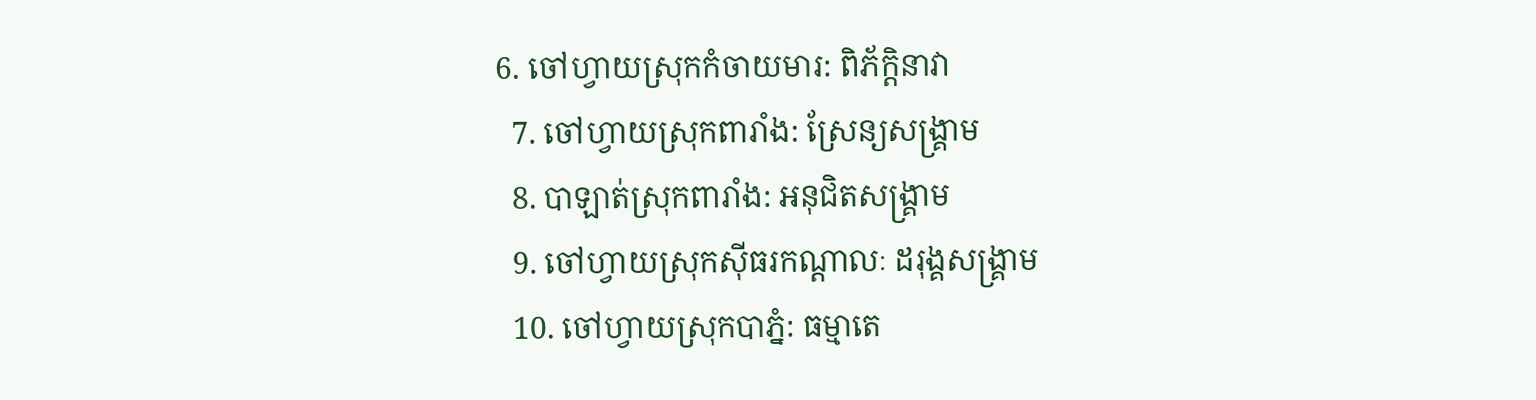6. ចៅហ្វាយស្រុកកំចាយមារ: ពិភ័ក្ដិនាវា
  7. ចៅហ្វាយស្រុកពារាំង: ស្រែន្យសង្គ្រាម
  8. បាឡាត់ស្រុកពារាំង: អនុជិតសង្គ្រាម
  9. ចៅហ្វាយស្រុកស៊ីធរកណ្ដាលៈ ដរុង្គសង្គ្រាម
  10. ចៅហ្វាយស្រុកបាភ្នំ: ធម្មាតេ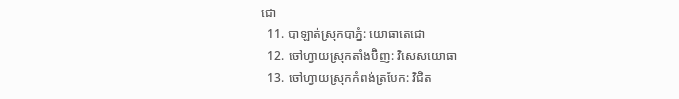ជោ
  11. បាឡាត់ស្រុកបាភ្នំ: យោធាតេជោ
  12. ចៅហ្វាយស្រុកតាំងប៊ិញ: វិសេសយោធា
  13. ចៅហ្វាយស្រុកកំពង់ត្របែក: វិជិត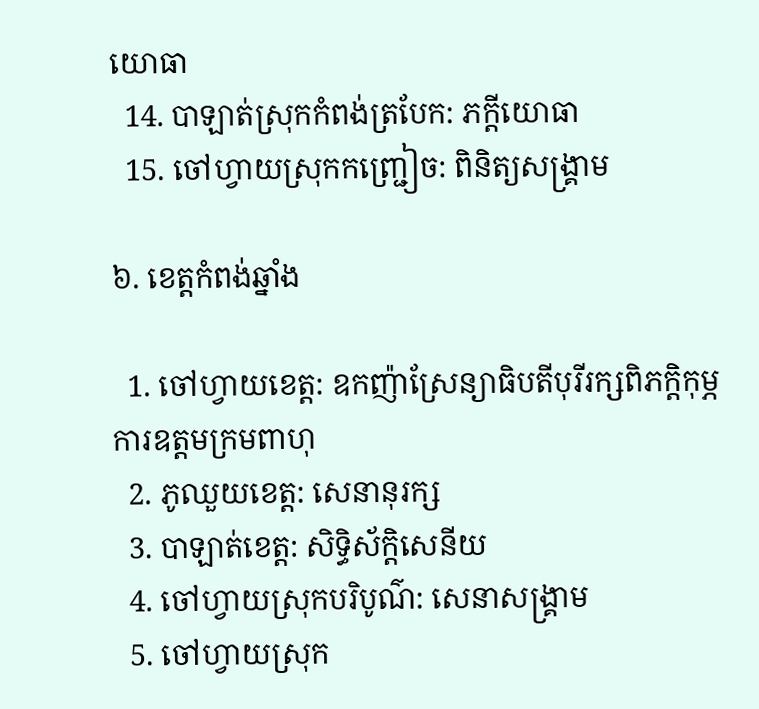យោធា
  14. បាឡាត់ស្រុកកំពង់ត្របែក: ភក្ដីយោធា
  15. ចៅហ្វាយស្រុកកញ្ជ្រៀច: ពិនិត្យសង្គ្រាម

៦. ខេត្តកំពង់ឆ្នាំង

  1. ចៅហ្វាយខេត្ត: ឧកញ៉ាស្រែន្យាធិបតីបុរីរក្សពិភក្ដិកុម្ភការឧត្ដមក្រមពាហុ
  2. ភូឈួយខេត្ត: សេនានុរក្ស
  3. បាឡាត់ខេត្ត: សិទ្ធិស័ក្តិសេនីយ
  4. ចៅហ្វាយស្រុកបរិបូណ៌: សេនាសង្គ្រាម
  5. ចៅហ្វាយស្រុក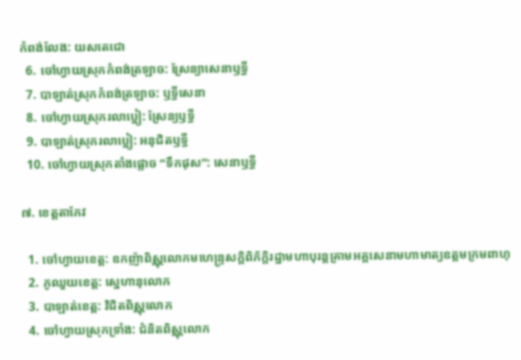កំពង់លែង: យសតេជោ
  6. ចៅហ្វាយស្រុកកំពង់ត្រឡាច: ស្រែន្យាសេនាឫទ្ធី
  7. បាឡាត់ស្រុកកំពង់ត្រឡាច: ឫទ្ធីសេនា
  8. ចៅហ្វាយស្រុករលាប្អៀ: ស្រែន្យឫទ្ធី
  9. បាឡាត់ស្រុករលាប្អៀ: អនុជិតឫទ្ធី
  10. ចៅហ្វាយស្រុកតាំងផ្លោច “ទឹកផុស”: សេនាឫទ្ធី

៧. ខេត្តតាកែវ

  1. ចៅហ្វាយខេត្ត: ឧកញ៉ាពិស្ណុលោកមហេន្ទ្រសក្តិពិភ័ក្ដិរដ្ឋាមហាបុរន្តគ្រាមអគ្គសេនាមហាមាត្យឧត្ដមក្រមពាហុ
  2. ភូឈួយខេត្ត: ស្នេហានុលោក
  3. បាឡាត់ខេត្ត: វិជិតពិស្ណុលោក
  4. ចៅហ្វាយស្រុកទ្រាំង: ជំនិតពិស្ណុលោក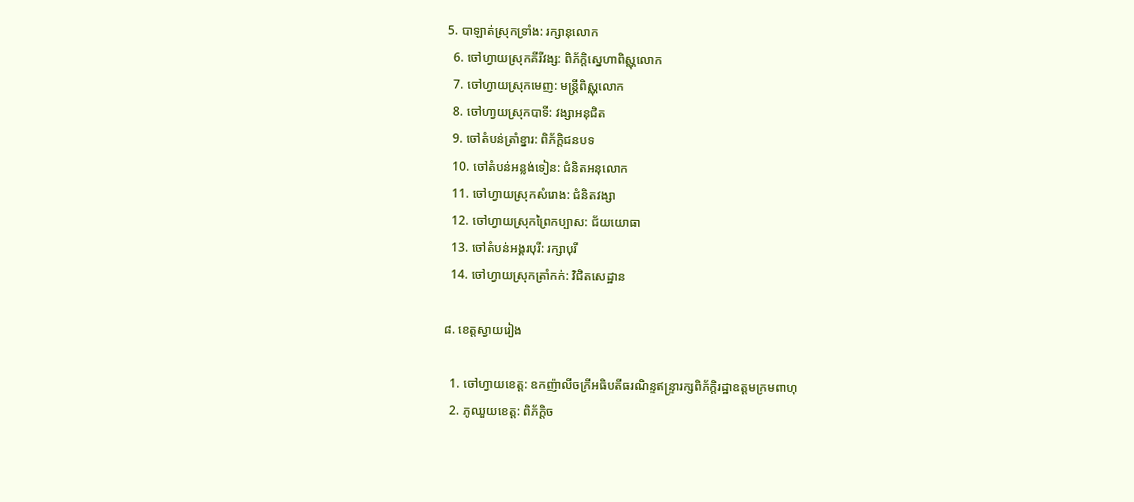5. បាឡាត់ស្រុកទ្រាំង: រក្សានុលោក
  6. ចៅហ្វាយស្រុកគីរីវង្ស: ពិភ័ក្ដិស្នេហាពិស្ណុលោក
  7. ចៅហ្វាយស្រុកមេញ: មន្ត្រីពិស្ណុលោក
  8. ចៅហា្វយស្រុកបាទី: វង្សាអនុជិត
  9. ចៅតំបន់ត្រាំខ្នារ: ពិភ័ក្ដិជនបទ
  10. ចៅតំបន់អន្លង់ទៀន: ជំនិតអនុលោក
  11. ចៅហ្វាយស្រុកសំរោង: ជំនិតវង្សា
  12. ចៅហ្វាយស្រុកព្រៃកប្បាស: ជ័យយោធា
  13. ចៅតំបន់អង្គរបុរី: រក្សាបុរី
  14. ចៅហ្វាយស្រុកត្រាំកក់: វិជិតសេដ្ឋាន

៨. ខេត្តស្វាយរៀង

  1. ចៅហ្វាយខេត្ត: ឧកញ៉ាលីចក្រីអធិបតីធរណិន្ទឥន្ទ្រារក្សពិភ័ក្ដិរដ្ឋាឧត្ដមក្រមពាហុ
  2. ភូឈួយខេត្ត: ពិភ័ក្ដិច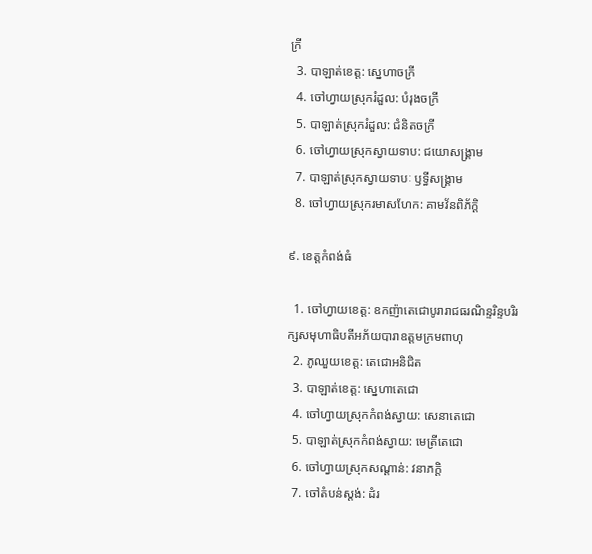ក្រី
  3. បាឡាត់ខេត្ត: ស្នេហាចក្រី
  4. ចៅហ្វាយស្រុករំដួល: បំរុងចក្រី
  5. បាឡាត់ស្រុករំដួល: ជំនិតចក្រី
  6. ចៅហ្វាយស្រុកស្វាយទាប: ជយោសង្គ្រាម
  7. បាឡាត់ស្រុកស្វាយទាបៈ ឫទ្ធីសង្គ្រាម
  8. ចៅហ្វាយស្រុករមាសហែក: គាមវ័នពិភ័ក្ដិ

៩. ខេត្តកំពង់ធំ

  1. ចៅហ្វាយខេត្ត: ឧកញ៉ាតេជោបូរារាជធរណិន្ទរិន្ទបរិរក្សសមុហាធិបតីអភ័យបារាឧត្ដមក្រមពាហុ
  2. ភូឈួយខេត្ត: តេជោអនិជិត
  3. បាឡាត់ខេត្ត: ស្នេហាតេជោ
  4. ចៅហ្វាយស្រុកកំពង់ស្វាយ: សេនាតេជោ
  5. បាឡាត់ស្រុកកំពង់ស្វាយ: មេត្រីតេជោ
  6. ចៅហ្វាយស្រុកសណ្ដាន់: វនាភក្ដិ
  7. ចៅតំបន់ស្តង់: ដំរ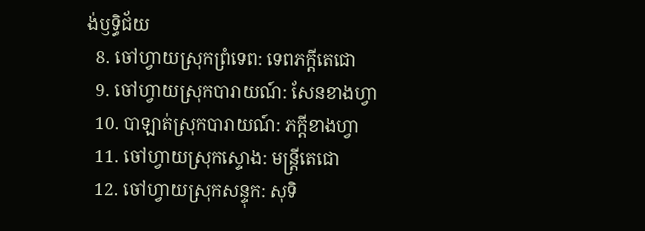ង់ឫទ្ធិជ័យ
  8. ចៅហ្វាយស្រុកព្រំទេព: ទេពភក្ដីតេជោ
  9. ចៅហ្វាយស្រុកបារាយណ៍: សែនខាងហ្វា
  10. បាឡាត់ស្រុកបារាយណ៍: ភក្ដីខាងហ្វា
  11. ចៅហ្វាយស្រុកស្ទោង: មន្ត្រីតេជោ
  12. ចៅហ្វាយស្រុកសន្ទុក: សុទិ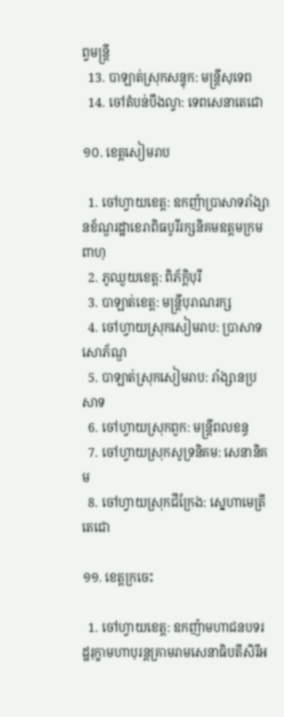ព្វមន្ត្រី
  13. បាឡាត់ស្រុកសន្ទុក: មន្ត្រីសុទេព
  14. ចៅតំបន់បឹងល្វា: ទេពសេនាតេជោ

១០. ខេត្តសៀមរាប

  1. ចៅហ្វាយខេត្ត: ឧកញ៉ាប្រាសាទរាំង្សានខ័ណ្ឌរដ្ឋាខេរាពិធបូរីរក្សនិគមឧត្ដមក្រមពាហុ
  2. ភូឈួយខេត្ត: ពិភ័ក្ដិបុរី
  3. បាឡាត់ខេត្ត: មន្ត្រីបុរាណរក្ស
  4. ចៅហ្វាយស្រុកសៀមរាប: ប្រាសាទសោភ័ណ្ឌ
  5. បាឡាត់ស្រុកសៀមរាប: រាំង្សានប្រសាទ
  6. ចៅហ្វាយស្រុកពួក: មន្ត្រីពលខន្ធ
  7. ចៅហ្វាយស្រុកសូទ្រនិគម: សេនានិគម
  8. ចៅហ្វាយស្រុកជីក្រែង: ស្នេហាមេត្រីតេជោ

១១. ខេត្តក្រចេះ

  1. ចៅហ្វាយខេត្ត: ឧកញ៉ាមហាជនបទរដ្ឋរុក្ខាមហាបុរន្តគ្រាមរាមសេនាធិបតីសិរីអ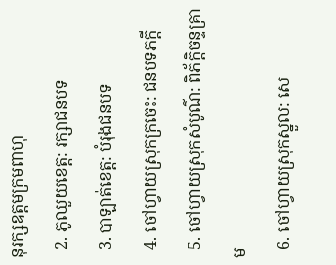នុរក្សឧត្ដមក្រមពាហុ
  2. ភូឈួយខេត្ត: រក្សាជនបទ
  3. បាឡាត់ខេត្ត: បំរុងជនបទ
  4. ចៅហ្វាយស្រុកក្រចេះ: ជនបទភក្ដី
  5. ចៅហ្វាយស្រុកសំបូណ៌: ពិភ័ក្ដិចន្ទគ្រាម
  6. ចៅហ្វាយស្រុកស្នួល: សេ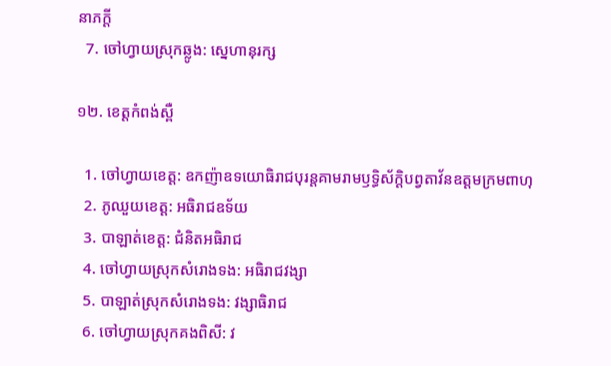នាភក្ដី
  7. ចៅហ្វាយស្រុកឆ្លូង: ស្នេហានុរក្ស

១២. ខេត្តកំពង់ស្ពឺ

  1. ចៅហ្វាយខេត្ត: ឧកញ៉ាឧទយោធិរាជបុរន្តគាមរាមឫទ្ធិស័ក្ដិបព្វតាវ័នឧត្ដមក្រមពាហុ
  2. ភូឈួយខេត្ត: អធិរាជឧទ័យ
  3. បាឡាត់ខេត្ត: ជំនិតអធិរាជ
  4. ចៅហ្វាយស្រុកសំរោងទង: អធិរាជវង្សា
  5. បាឡាត់ស្រុកសំរោងទង: វង្សាធិរាជ
  6. ចៅហ្វាយស្រុកគងពិសី: វ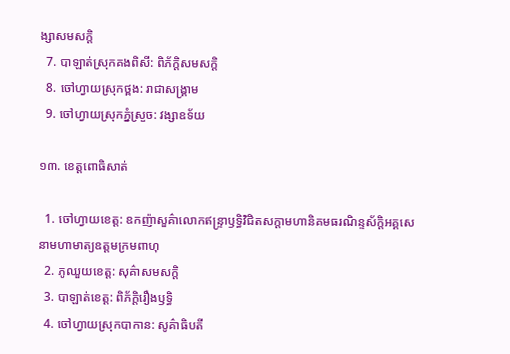ង្សាសមសក្តិ
  7. បាឡាត់ស្រុកគងពិសី: ពិភ័ក្ដិសមសក្តិ
  8. ចៅហ្វាយស្រុកថ្ពង: រាជាសង្គ្រាម
  9. ចៅហ្វាយស្រុកភ្នំស្រួច: វង្សាឧទ័យ

១៣. ខេត្តពោធិសាត់

  1. ចៅហ្វាយខេត្ត: ឧកញ៉ាសួគ៌ាលោកឥន្ទ្រាឫទ្ធិវិជិតសក្ដាមហានិគមធរណិន្ទស័ក្តិអគ្គសេនាមហាមាត្យឧត្ដមក្រមពាហុ
  2. ភូឈួយខេត្ត: សុគ៌ាសមសក្តិ
  3. បាឡាត់ខេត្ត: ពិភ័ក្ដិរឿងឫទ្ធិ
  4. ចៅហ្វាយស្រុកបាកាន: សូគ៌ាធិបតី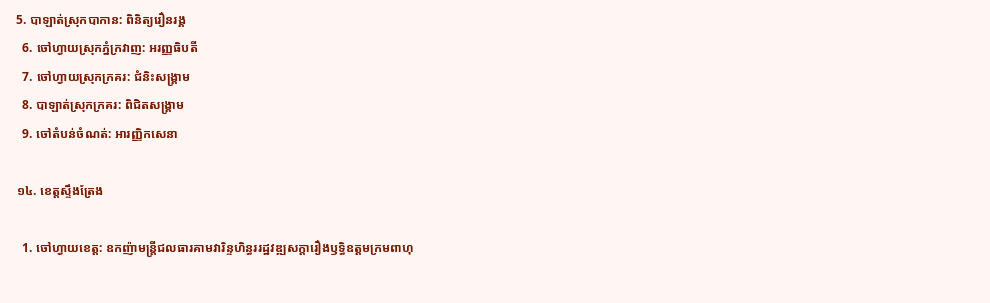5. បាឡាត់ស្រុកបាកាន: ពិនិត្យរឿនរង្គ
  6. ចៅហ្វាយស្រុកភ្នំក្រវាញ: អរញ្ញធិបតី
  7. ចៅហ្វាយស្រុកក្រគរ: ជំនិះសង្គ្រាម
  8. បាឡាត់ស្រុកក្រគរ: ពិជិតសង្គ្រាម
  9. ចៅតំបន់ចំណត់: អារញ្ញិកសេនា

១៤. ខេត្តស្ទឹងត្រែង

  1. ចៅហ្វាយខេត្ត: ឧកញ៉ាមន្ត្រីជលធារគាមវារិន្ទហិន្ធររដ្ឋវឌ្ឍសក្ដារឿងឫទ្ធិឧត្ដមក្រមពាហុ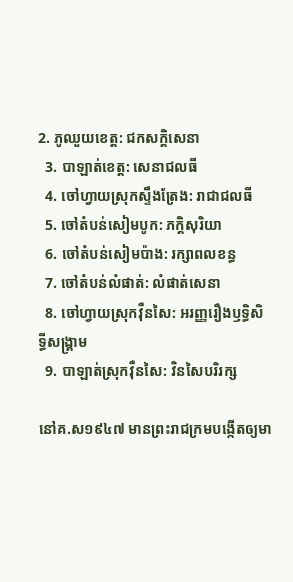2. ភូឈួយខេត្ត: ជកសក្តិសេនា
  3. បាឡាត់ខេត្ត: សេនាជលធី
  4. ចៅហ្វាយស្រុកស្ទឹងត្រែង: រាជាជលធី
  5. ចៅតំបន់សៀមបូក: ភក្ដិសុរិយា
  6. ចៅតំបន់សៀមប៉ាង: រក្សាពលខន្ធ
  7. ចៅតំបន់លំផាត់: លំផាត់សេនា
  8. ចៅហ្វាយស្រុកវ៉ឺនសៃ: អរញ្ញរឿងឫទ្ធិសិទ្ធីសង្គ្រាម
  9. បាឡាត់ស្រុកវ៉ឺនសៃ: វិនសៃបរិរក្ស

នៅគ.ស១៩៤៧ មានព្រះរាជក្រមបង្កើតឲ្យមា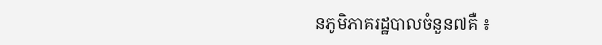នភូមិភាគរដ្ឋបាលចំនួន៧គឺ ៖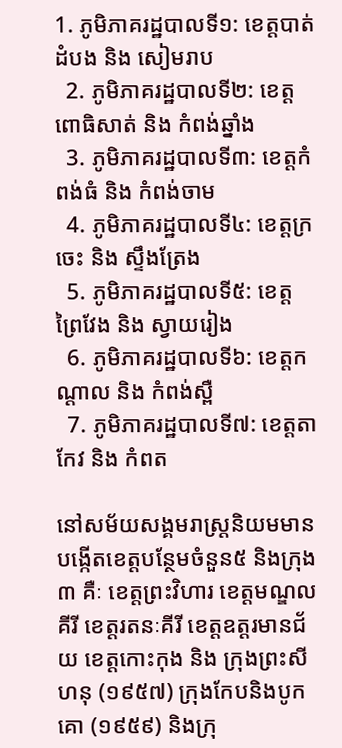1. ភូមិភាគរដ្ឋបាលទី១: ខេត្តបាត់ដំបង និង សៀមរាប
  2. ភូមិភាគរដ្ឋបាលទី២: ខេត្តពោធិសាត់ និង កំពង់ឆ្នាំង
  3. ភូមិភាគរដ្ឋបាលទី៣: ខេត្តកំពង់ធំ និង កំពង់ចាម
  4. ភូមិភាគរដ្ឋបាលទី៤: ខេត្តក្រចេះ និង ស្ទឹងត្រែង
  5. ភូមិភាគរដ្ឋបាលទី៥: ខេត្តព្រៃវែង និង ស្វាយរៀង
  6. ភូមិភាគរដ្ឋបាលទី៦: ខេត្តកណ្ដាល និង កំពង់ស្ពឺ
  7. ភូមិភាគរដ្ឋបាលទី៧: ខេត្តតាកែវ និង កំពត

នៅសម័យសង្គមរាស្ត្រនិយមមានបង្កើតខេត្តបន្ថែមចំនួន៥ និងក្រុង៣ គឺៈ ខេត្តព្រះវិហារ ខេត្តមណ្ឌលគីរី ខេត្តរតនៈគីរី ខេត្តឧត្ដរមានជ័យ ខេត្តកោះកុង និង ក្រុងព្រះសីហនុ (១៩៥៧) ក្រុងកែបនិងបូកគោ (១៩៥៩) និងក្រុ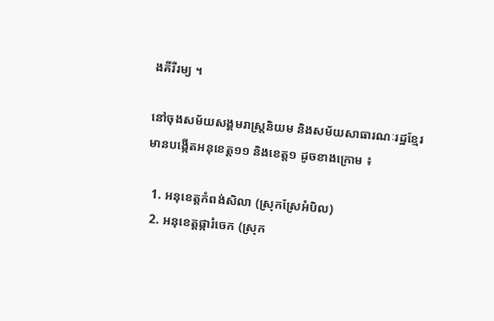ងគីរីរម្យ ។

នៅចុងសម័យសង្គមរាស្ត្រនិយម និងសម័យសាធារណៈរដ្ឋខ្មែរ មានបង្កើតអនុខេត្ត១១ និងខេត្ត១ ដូចខាងក្រោម ៖

  1. អនុខេត្តកំពង់សិលា (ស្រុកស្រែអំបិល)
  2. អនុខេត្តផ្ការំចេក (ស្រុក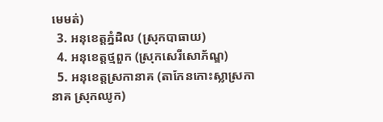មេមត់)
  3. អនុខេត្តភ្នំដិល (ស្រុកបាធាយ)
  4. អនុខេត្តថ្មពួក (ស្រុកសេរីសោភ័ណ្ឌ)
  5. អនុខេត្តស្រកានាគ (តាកែនកោះស្លាស្រកានាគ ស្រុកឈូក)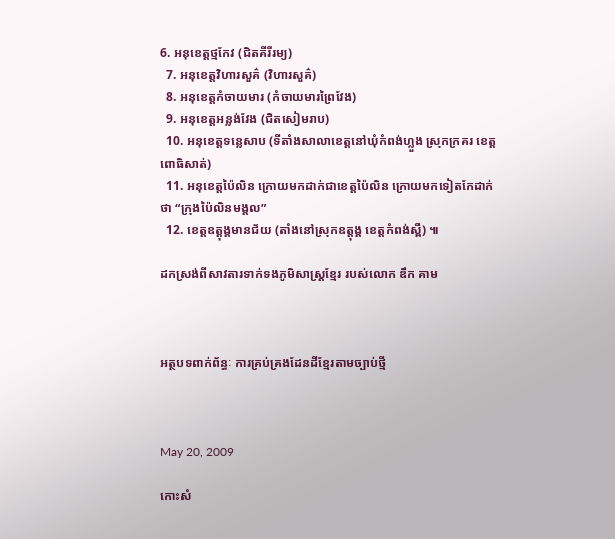6. អនុខេត្តថ្មកែវ (ជិតគីរីរម្យ)
  7. អនុខេត្តវិហារសួគ៌ (វិហារសួគ៌)
  8. អនុខេត្តកំចាយមារ (កំចាយមារព្រៃវែង)
  9. អនុខេត្តអន្លង់វែង (ជិតសៀមរាប)
  10. អនុខេត្តទន្លេសាប (ទីតាំងសាលាខេត្តនៅឃុំកំពង់ហ្លួង ស្រុកក្រគរ ខេត្តពោធិសាត់)
  11. អនុខេត្តប៉ៃលិន ក្រោយមកដាក់ជាខេត្តប៉ៃលិន ក្រោយមកទៀតកែដាក់ថា “ក្រុងប៉ៃលិនមង្គល”
  12. ខេត្តឧត្ដុង្គមានជ័យ (តាំងនៅស្រុកឧត្ដុង្គ ខេត្តកំពង់ស្ពឺ) ៕

ដកស្រង់ពីសាវតារទាក់ទងភូមិសាស្ត្រខ្មែរ របស់លោក ឌឹក គាម



អត្ថបទពាក់ព័ន្ធៈ ការគ្រប់គ្រងដែនដីខ្មែរតាមច្បាប់ថ្មី



May 20, 2009

កោះសំ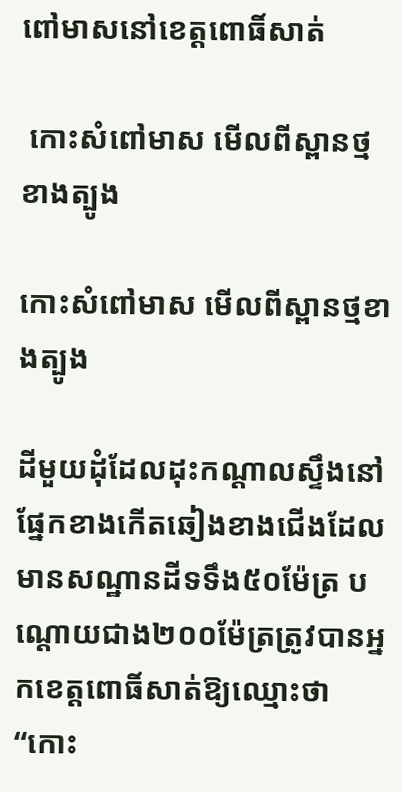ពៅមាសនៅខេត្ដពោធិ៍សាត់

 កោះសំពៅមាស មើលពីស្ពានថ្មខាងត្បូង

កោះសំពៅមាស មើលពីស្ពានថ្មខាងត្បូង

ដីមួយដុំដែលដុះកណ្ដាលស្ទឹងនៅផ្នែកខាងកើតឆៀងខាងជើងដែលមានសណ្ឋានដីទទឹង៥០ម៉ែត្រ បណ្ដោយជាង២០០ម៉ែត្រត្រូវបានអ្នកខេត្ដពោធិ៍សាត់ឱ្យឈ្មោះថា “កោះ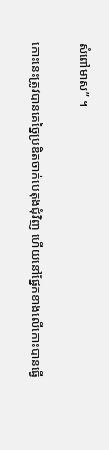សំពៅមាស” ។

កោះនេះត្រូវបានគេច្នៃប្រឌិតចាក់បេតុងជុំវិញ ហើយនៅផ្នែកខាងលើកោះបានធ្វើ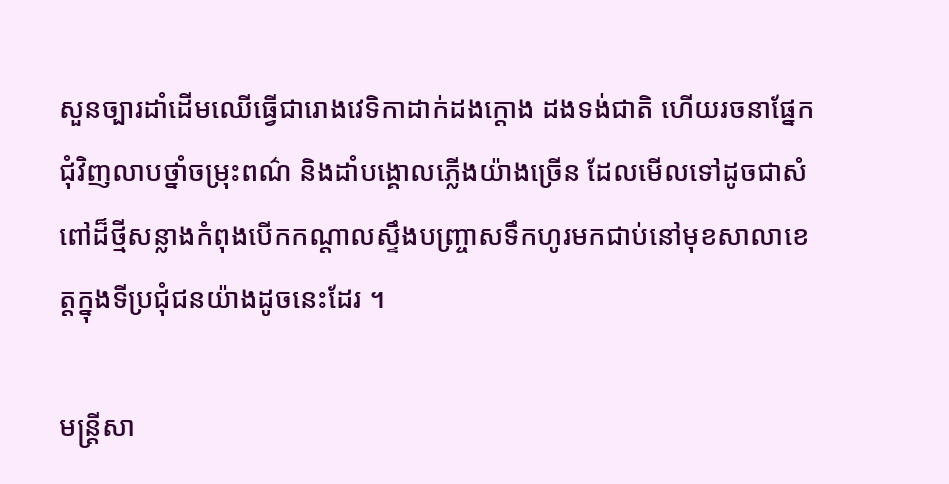សួនច្បារដាំដើមឈើធ្វើជារោងវេទិកាដាក់ដងក្ដោង ដងទង់ជាតិ ហើយរចនាផ្នែកជុំវិញលាបថ្នាំចម្រុះពណ៌ និងដាំបង្គោលភ្លើងយ៉ាងច្រើន ដែលមើលទៅដូចជាសំពៅដ៏ថ្មីសន្លាងកំពុងបើកកណ្ដាលស្ទឹងបញ្ច្រាសទឹកហូរមកជាប់នៅមុខសាលាខេត្ដក្នុងទីប្រជុំជនយ៉ាងដូចនេះដែរ ។

មន្ដ្រីសា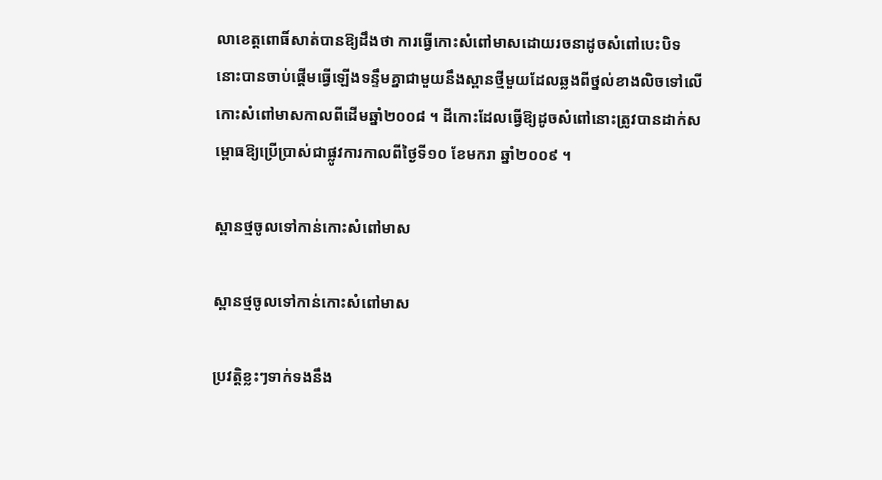លាខេត្ដពោធិ៍សាត់បានឱ្យដឹងថា ការធ្វើកោះសំពៅមាសដោយរចនាដូចសំពៅបេះបិទនោះបានចាប់ផ្ដើមធ្វើឡើងទន្ទឹមគ្នាជាមួយនឹងស្ពានថ្មីមួយដែលឆ្លងពីថ្នល់ខាងលិចទៅលើកោះសំពៅមាសកាលពីដើមឆ្នាំ២០០៨ ។ ដីកោះដែលធ្វើឱ្យដូចសំពៅនោះត្រូវបានដាក់សម្ពោធឱ្យប្រើប្រាស់ជាផ្លូវការកាលពីថ្ងៃទី១០ ខែមករា ឆ្នាំ២០០៩ ។

ស្ពានថ្មចូលទៅកាន់កោះសំពៅមាស

ស្ពានថ្មចូលទៅកាន់កោះសំពៅមាស

ប្រវត្ដិខ្លះៗទាក់ទងនឹង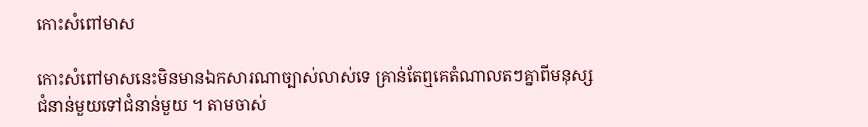កោះសំពៅមាស

កោះសំពៅមាសនេះមិនមានឯកសារណាច្បាស់លាស់ទេ គ្រាន់តែឮគេតំណាលតៗគ្នាពីមនុស្សជំនាន់មួយទៅជំនាន់មួយ ។ តាមចាស់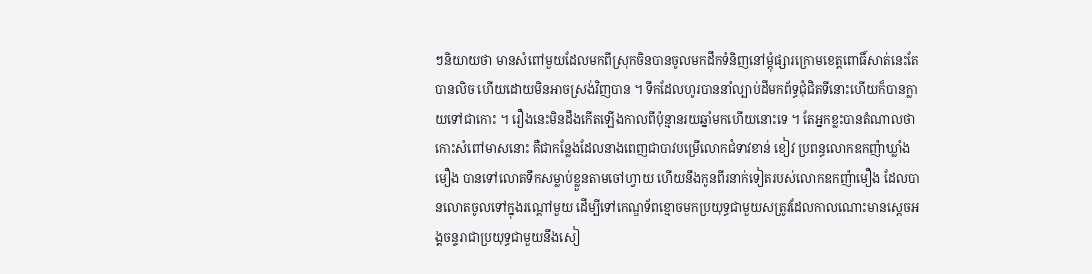ៗនិយាយថា មានសំពៅមួយដែលមកពីស្រុកចិនបានចូលមកដឹកទំនិញនៅម្ដុំផ្សារក្រោមខេត្ដពោធិ៍សាត់នេះតែបានលិច ហើយដោយមិនអាចស្រង់វិញបាន ។ ទឹកដែលហូរបាននាំល្បាប់ដីមកព័ទ្ធជុំជិតទីនោះហើយក៏បានក្លាយទៅជាកោះ ។ រឿងនេះមិនដឹងកើតឡើងកាលពីប៉ុន្មានរយឆ្នាំមកហើយនោះទេ ។ តែអ្នកខ្លះបានតំណាលថា កោះសំពៅមាសនោះ គឺជាកន្លែងដែលនាងពេញជាបាវបម្រើលោកជំទាវខាន់ ខៀវ ប្រពន្ធលោកឧកញ៉ាឃ្លាំង មឿង បានទៅលោតទឹកសម្លាប់ខ្លួនតាមចៅហ្វាយ ហើយនឹងកូនពីរនាក់ទៀតរបស់លោកឧកញ៉ាមឿង ដែលបានលោតចូលទៅក្នុងរណ្ដៅមួយ ដើម្បីទៅកេណ្ឌទ័ពខ្មោចមកប្រយុទ្ធជាមួយសត្រូវដែលកាលណោះមានស្ដេចអង្គចន្ទរាជាប្រយុទ្ធជាមួយនឹងសៀ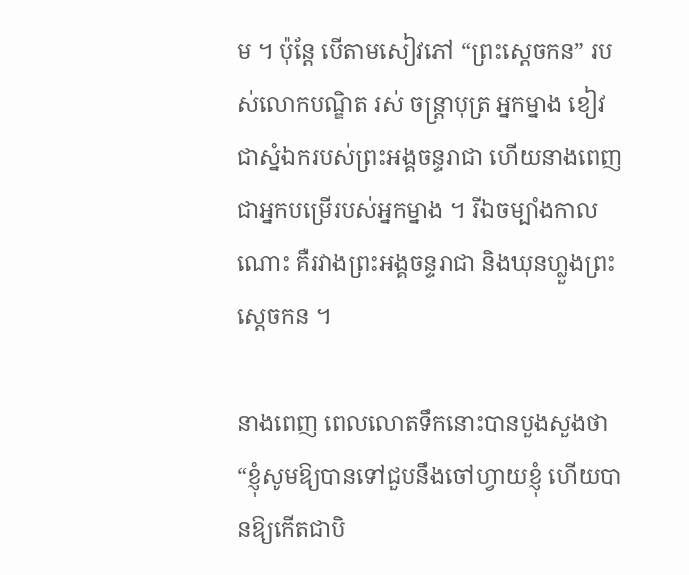ម ។ ប៉ុន្តែ បើតាមសៀវភៅ “ព្រះស្ដេចកន” របស់លោកបណ្ឌិត រស់ ចន្ត្រាបុត្រ អ្នកម្នាង ខៀវ ជាស្នំឯករបស់ព្រះអង្គចន្ទរាជា ហើយនាងពេញជាអ្នកបម្រើរបស់អ្នកម្នាង ។ រីឯចម្បាំងកាលណោះ គឺរវាងព្រះអង្គចន្ទរាជា និងឃុនហ្លួងព្រះស្ដេចកន ។

នាងពេញ ពេលលោតទឹកនោះបានបួងសួងថា “ខ្ញុំសូមឱ្យបានទៅជួបនឹងចៅហ្វាយខ្ញុំ ហើយបានឱ្យកើតជាបិ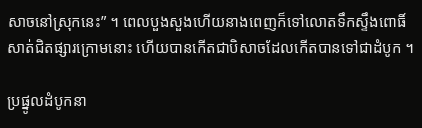សាចនៅស្រុកនេះ” ។ ពេលបួងសួងហើយនាងពេញក៏ទៅលោតទឹកស្ទឹងពោធិ៍សាត់ជិតផ្សារក្រោមនោះ ហើយបានកើតជាបិសាចដែលកើតបានទៅជាដំបូក ។

ប្រផ្នូលដំបូកនា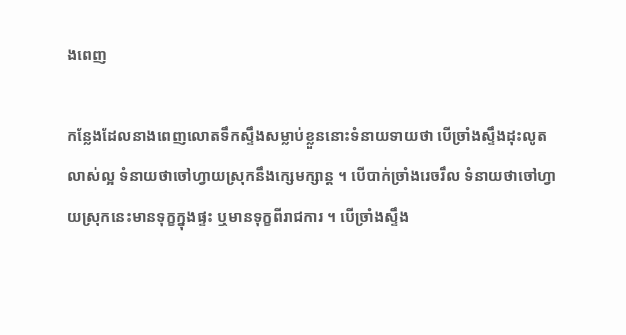ងពេញ

កន្លែងដែលនាងពេញលោតទឹកស្ទឹងសម្លាប់ខ្លួននោះទំនាយទាយថា បើច្រាំងស្ទឹងដុះលូតលាស់ល្អ ទំនាយថាចៅហ្វាយស្រុកនឹងក្សេមក្សាន្ដ ។ បើបាក់ច្រាំងរេចរឹល ទំនាយថាចៅហ្វាយស្រុកនេះមានទុក្ខក្នុងផ្ទះ ឬមានទុក្ខពីរាជការ ។ បើច្រាំងស្ទឹង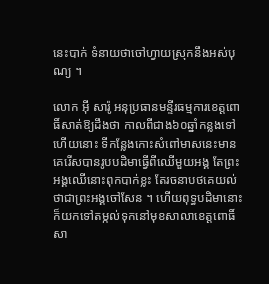នេះបាក់ ទំនាយថាចៅហ្វាយស្រុកនឹងអស់បុណ្យ ។

លោក អ៊ី សារ៉ូ អនុប្រធានមន្ទីរធម្មការខេត្ដពោធិ៍សាត់ឱ្យដឹងថា កាលពីជាង៦០ឆ្នាំកន្លងទៅហើយនោះ ទីកន្លែងកោះសំពៅមាសនេះមានគេរើសបានរូបបដិមាធ្វើពីឈើមួយអង្គ តែព្រះអង្គឈើនោះពុកបាក់ខ្លះ តែរចនាបថគេយល់ថាជាព្រះអង្គចៅសែន ។ ហើយពុទ្ធបដិមានោះក៏យកទៅតម្កល់ទុកនៅមុខសាលាខេត្ដពោធិ៍សា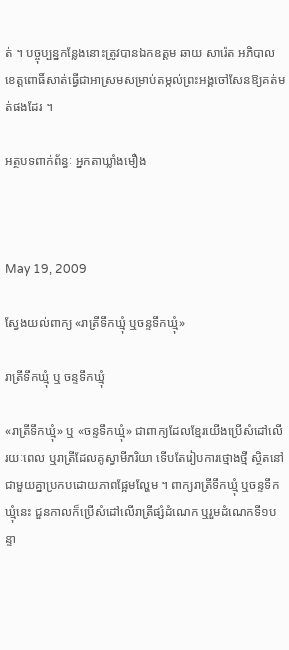ត់ ។ បច្ចុប្បន្នកន្លែងនោះត្រូវបានឯកឧត្ដម ឆាយ សារ៉េត អភិបាលខេត្ដពោធិ៍សាត់ធ្វើជាអាស្រមសម្រាប់តម្កល់ព្រះអង្គចៅសែនឱ្យគត់មត់ផងដែរ ។

អត្ថបទពាក់ព័ន្ធៈ អ្នកតាឃ្លាំងមឿង



May 19, 2009

ស្វែងយល់ពាក្យ «រាត្រីទឹកឃ្មុំ ឬចន្ទទឹកឃ្មុំ»

រាត្រីទឹកឃ្មុំ ឬ ចន្ទទឹកឃ្មុំ

«រាត្រីទឹកឃ្មុំ» ឬ «ចន្ទទឹកឃ្មុំ» ជាពាក្យដែលខ្មែរយើងប្រើសំដៅលើរយៈពេល ឬរាត្រីដែលគូស្វាមីភរិយា ទើបតែរៀបការថ្មោងថ្មី ស្ថិតនៅជាមួយគ្នាប្រកបដោយភាពផ្អែមល្ហែម ។ ពាក្យរាត្រីទឹកឃ្មុំ ឬចន្ទទឹកឃ្មុំនេះ ជួនកាលក៏ប្រើសំដៅលើរាត្រីផ្សំដំណេក ឬរួមដំណេកទី១បន្ទា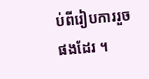ប់ពីរៀបការរួចផងដែរ ។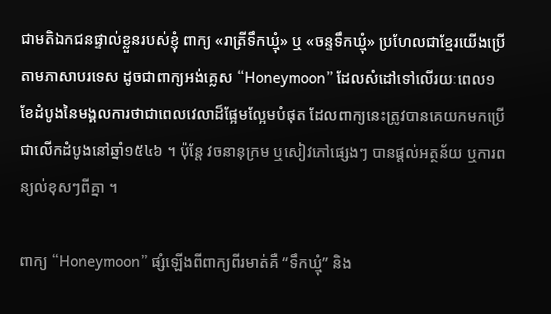ជាមតិឯកជនផ្ទាល់ខ្លួនរបស់ខ្ញុំ ពាក្យ «រាត្រីទឹកឃ្មុំ» ឬ «ចន្ទទឹកឃ្មុំ» ប្រហែលជាខ្មែរយើងប្រើតាមភាសាបរទេស ដូចជាពាក្យអង់គ្លេស “Honeymoon” ដែលសំដៅទៅលើរយៈពេល១ខែដំបូងនៃមង្គលការថាជាពេលវេលាដ៏ផ្អែមល្អែមបំផុត ដែលពាក្យនេះត្រូវបានគេយកមកប្រើជាលើកដំបូងនៅឆ្នាំ១៥៤៦ ។ ប៉ុន្តែ វចនានុក្រម ឬសៀវភៅផ្សេងៗ បានផ្ដល់អត្ថន័យ ឬការពន្យល់ខុសៗពីគ្នា ។

ពាក្យ “Honeymoon” ផ្សំឡើងពីពាក្យពីរមាត់គឺ “ទឹកឃ្មុំ” និង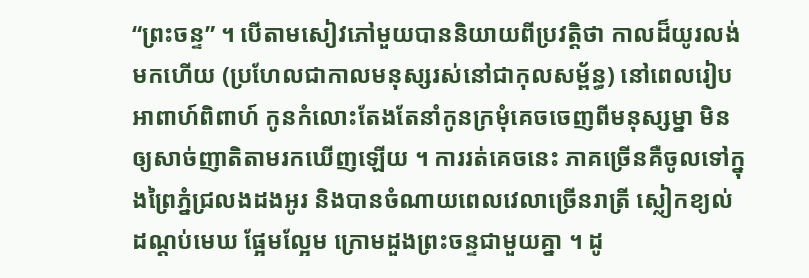“ព្រះចន្ទ” ។ បើតាមសៀវភៅមួយបាននិយាយពីប្រវត្តិថា កាលដ៏យូរលង់មកហើយ (ប្រហែលជាកាលមនុស្សរស់នៅជាកុលសម្ព័ន្ធ) នៅពេលរៀបអាពាហ៍ពិពាហ៍ កូនកំលោះតែងតែនាំកូនក្រមុំគេចចេញពីមនុស្សម្នា មិនឲ្យសាច់ញាតិតាមរកឃើញឡើយ ។ ការរត់គេចនេះ ភាគច្រើនគឺចូលទៅក្នុងព្រៃភ្នំជ្រលងដងអូរ និងបានចំណាយពេលវេលាច្រើនរាត្រី ស្លៀកខ្យល់ដណ្ដប់មេឃ ផ្អែមល្អែម ក្រោមដួងព្រះចន្ទជាមួយគ្នា ។ ដូ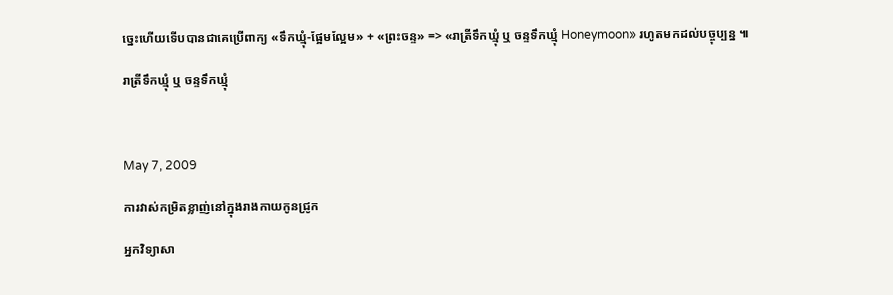ច្នេះហើយទើបបានជាគេប្រើពាក្យ «ទឹកឃ្មុំ‑ផ្អែមល្អែម» + «ព្រះចន្ទ» => «រាត្រីទឹកឃ្មុំ ឬ ចន្ទទឹកឃ្មុំ Honeymoon» រហូតមកដល់បច្ចុប្បន្ន ៕

រាត្រីទឹកឃ្មុំ ឬ ចន្ទទឹកឃ្មុំ



May 7, 2009

ការវាស់កម្រិតខ្លាញ់នៅក្នុងរាងកាយកូនជ្រូក

អ្នកវិទ្យាសា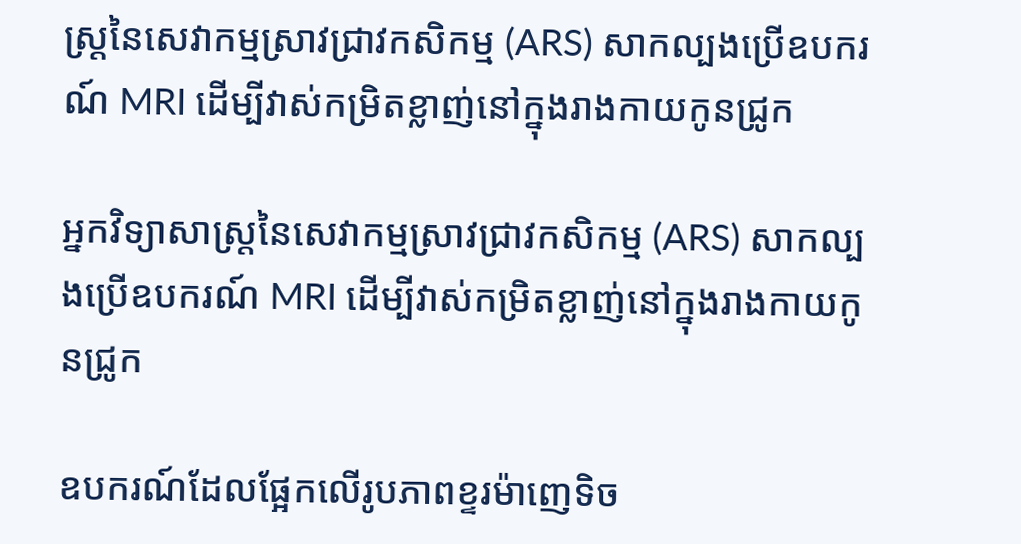ស្ត្រនៃសេវាកម្មស្រាវជ្រាវកសិកម្ម (ARS) សាកល្បងប្រើឧបករណ៍ MRI ដើម្បីវាស់កម្រិតខ្លាញ់នៅក្នុងរាងកាយកូនជ្រូក

អ្នកវិទ្យាសាស្ត្រនៃសេវាកម្មស្រាវជ្រាវកសិកម្ម (ARS) សាកល្បងប្រើឧបករណ៍ MRI ដើម្បីវាស់កម្រិតខ្លាញ់នៅក្នុងរាងកាយកូនជ្រូក

ឧបករណ៍ដែលផ្អែកលើរូបភាពខ្ទរម៉ាញេទិច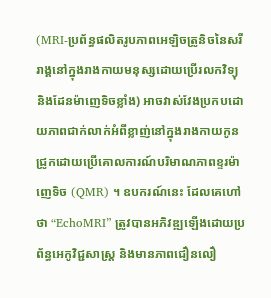(MRI-ប្រព័ន្ធផលិតរូបភាពអេឡិចត្រូនិចនៃសរីរាង្គនៅក្នុងរាងកាយមនុស្សដោយប្រើរលកវិទ្យុ និងដែនម៉ាញេទិចខ្លាំង) អាចវាស់វែងប្រកបដោយភាពជាក់លាក់អំពីខ្លាញ់នៅក្នុងរាងកាយកូនជ្រូកដោយប្រើគោលការណ៍បរិមាណភាពខ្ទរម៉ាញេទិច (QMR) ។ ឧបករណ៍នេះ ដែលគេហៅថា “EchoMRI” ត្រូវបានអភិវឌ្ឍឡើងដោយប្រព័ន្ធអេកូវិជ្ជសាស្ត្រ និងមានភាពជឿនលឿ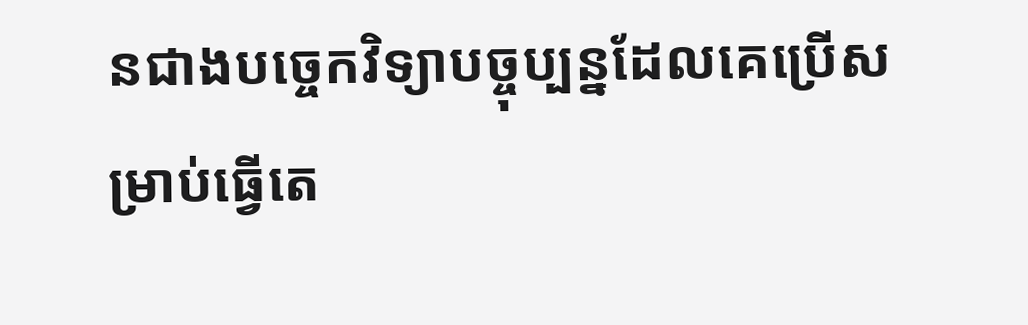នជាងបច្ចេកវិទ្យាបច្ចុប្បន្នដែលគេប្រើសម្រាប់ធ្វើតេ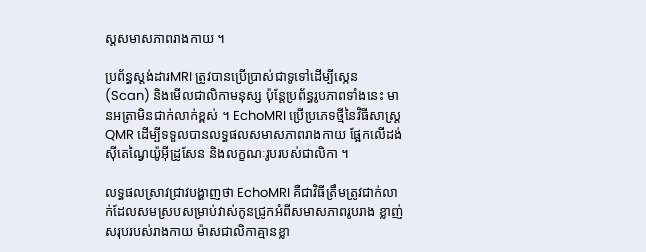ស្តសមាសភាពរាងកាយ ។

ប្រព័ន្ធស្តង់ដារMRI ត្រូវបានប្រើប្រាស់ជាទូទៅដើម្បីស្កេន (Scan) និងមើលជាលិកាមនុស្ស ប៉ុន្តែប្រព័ន្ធរូបភាពទាំងនេះ មានអត្រាមិនជាក់លាក់ខ្ពស់ ។ EchoMRI ប្រើប្រភេទថ្មីនៃវិធីសាស្ត្រ QMR ដើម្បីទទួលបានលទ្ធផលសមាសភាពរាងកាយ ផ្អែកលើដង់ស៊ីតេណ្វៃយ៉ូអ៊ីដ្រូសែន និងលក្ខណៈរូបរបស់ជាលិកា ។

លទ្ធផលស្រាវជ្រាវបង្ហាញថា EchoMRI គឺជាវិធីត្រឹមត្រូវជាក់លាក់ដែលសមស្របសម្រាប់វាស់កូនជ្រូកអំពីសមាសភាពរូបរាង ខ្លាញ់សរុបរបស់រាងកាយ ម៉ាសជាលិកាគ្មានខ្លា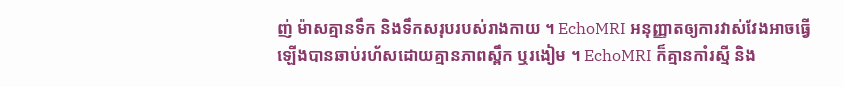ញ់ ម៉ាសគ្មានទឹក និងទឹកសរុបរបស់រាងកាយ ។ EchoMRI អនុញ្ញាតឲ្យការវាស់វែងអាចធ្វើឡើងបានឆាប់រហ័សដោយគ្មានភាពស្ពឹក ឬរងៀម ។ EchoMRI ក៏គ្មានកាំរស្មី និង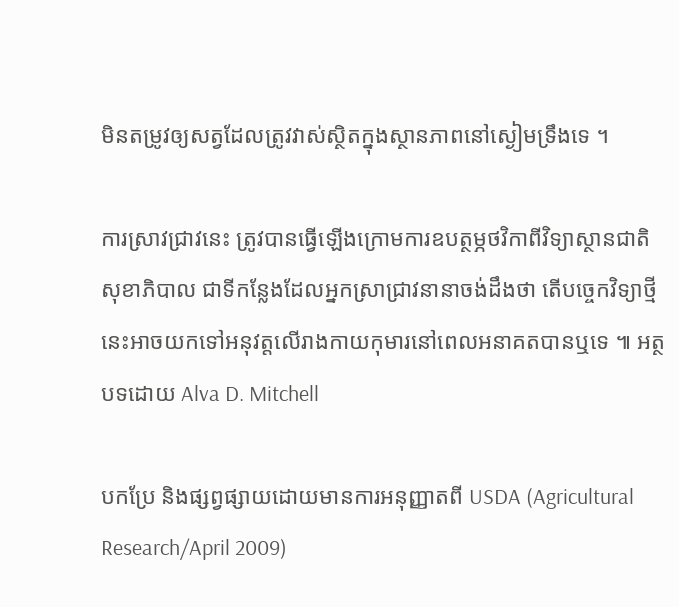មិនតម្រូវឲ្យសត្វដែលត្រូវវាស់ស្ថិតក្នុងស្ថានភាពនៅស្ងៀមទ្រឹងទេ ។

ការស្រាវជ្រាវនេះ ត្រូវបានធ្វើឡើងក្រោមការឧបត្ថម្ភថវិកាពីវិទ្យាស្ថានជាតិសុខាភិបាល ជាទីកន្លែងដែលអ្នកស្រាជ្រាវនានាចង់ដឹងថា តើបច្ចេកវិទ្យាថ្មីនេះអាចយកទៅអនុវត្តលើរាងកាយកុមារនៅពេលអនាគតបានឬទេ ៕ អត្ថបទដោយ Alva D. Mitchell

បកប្រែ និងផ្សព្វផ្សាយដោយមានការអនុញ្ញាតពី USDA (Agricultural Research/April 2009)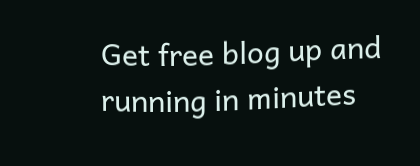Get free blog up and running in minutes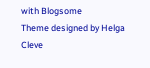with Blogsome
Theme designed by Helga Cleve